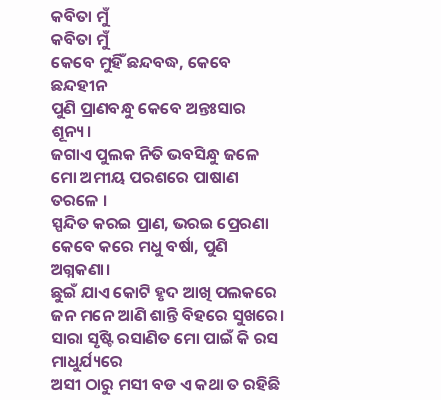କବିତା ମୁଁ
କବିତା ମୁଁ
କେବେ ମୁହିଁ ଛନ୍ଦବଦ୍ଧ, କେବେ ଛନ୍ଦହୀନ
ପୁଣି ପ୍ରାଣବନ୍ଧୁ କେବେ ଅନ୍ତଃସାର ଶୂନ୍ୟ।
ଜଗାଏ ପୁଲକ ନିତି ଭବସିନ୍ଧୁ ଜଳେ
ମୋ ଅମୀୟ ପରଶରେ ପାଷାଣ ତରଳେ ।
ସ୍ପନ୍ଦିତ କରଇ ପ୍ରାଣ, ଭରଇ ପ୍ରେରଣା
କେବେ କରେ ମଧୁ ବର୍ଷା, ପୁଣି ଅଗ୍ନକଣା।
ଛୁଇଁ ଯାଏ କୋଟି ହୃଦ ଆଖି ପଲକରେ
ଜନ ମନେ ଆଣି ଶାନ୍ତି ବିହରେ ସୁଖରେ।
ସାରା ସୃଷ୍ଟି ରସାଣିତ ମୋ ପାଇଁ କି ରସ ମାଧୁର୍ଯ୍ୟରେ
ଅସୀ ଠାରୁ ମସୀ ବଡ ଏ କଥା ତ ରହିଛି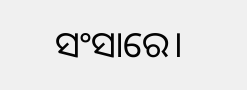ସଂସାରେ।